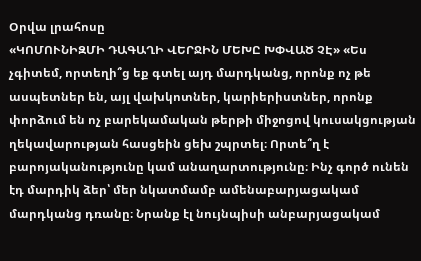Օրվա լրահոսը
«ԿՈՄՈՒՆԻԶՄԻ ԴԱԳԱՂԻ ՎԵՐՋԻՆ ՄԵԽԸ ԽՓՎԱԾ ՉԷ» «Ես չգիտեմ, որտեղի՞ց եք գտել այդ մարդկանց, որոնք ոչ թե ասպետներ են, այլ վախկոտներ, կարիերիստներ, որոնք փորձում են ոչ բարեկամական թերթի միջոցով կուսակցության ղեկավարության հասցեին ցեխ շպրտել։ Որտե՞ղ է բարոյականությունը կամ անաղարտությունը։ Ինչ գործ ունեն էդ մարդիկ ձեր՝ մեր նկատմամբ ամենաբարյացակամ մարդկանց դռանը։ Նրանք էլ նույնպիսի անբարյացակամ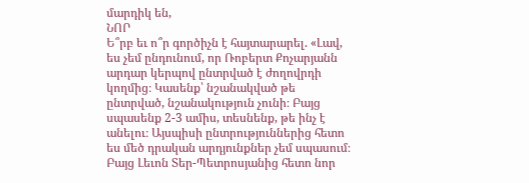մարդիկ են,
ՆՈՐ
Ե՞րբ եւ ո՞ր գործիչն է հայտարարել. «Լավ, ես չեմ ընդունում, որ Ռոբերտ Քոչարյանն արդար կերպով ընտրված է ժողովրդի կողմից։ Կասենք՝ նշանակված թե ընտրված, նշանակություն չունի։ Բայց սպասենք 2-3 ամիս, տեսնենք, թե ինչ է անելու։ Այսպիսի ընտրություններից հետո ես մեծ դրական արդյունքներ չեմ սպասում։ Բայց Լեւոն Տեր-Պետրոսյանից հետո նոր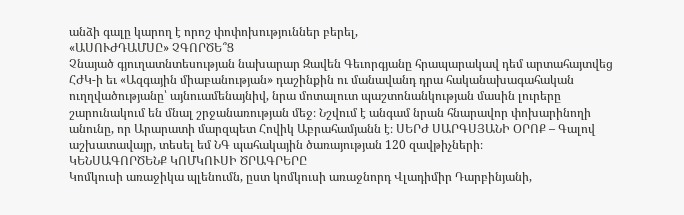անձի գալը կարող է որոշ փոփոխություններ բերել,
«ԱՍՈՒԺԴԱՄՍԸ» ՉԳՈՐԾԵ՞Ց
Չնայած գյուղատնտեսության նախարար Զավեն Գեւորգյանը հրապարակավ դեմ արտահայտվեց ՀԺԿ-ի եւ «Ազգային միաբանության» դաշինքին ու մանավանդ դրա հականախագահական ուղղվածությանը՝ այնուամենայնիվ, նրա մոտալուտ պաշտոնանկության մասին լուրերը շարունակում են մնալ շրջանառության մեջ։ Նշվում է անգամ նրան հնարավոր փոխարինողի անունը, որ Արարատի մարզպետ Հովիկ Աբրահամյանն է։ ՍԵՐԺ ՍԱՐԳՍՅԱՆԻ ՕՐՈՔ – Գալով աշխատավայր, տեսել եմ ՆԳ պահակային ծառայության 120 զավթիչների։
ԿԵՆՍԱԳՈՐԾԵՆՔ ԿՈՄԿՈՒՍԻ ԾՐԱԳՐԵՐԸ
Կոմկուսի առաջիկա պլենումն, ըստ կոմկուսի առաջնորդ Վլադիմիր Դարբինյանի,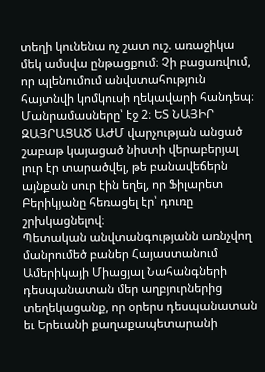տեղի կունենա ոչ շատ ուշ. առաջիկա մեկ ամսվա ընթացքում։ Չի բացառվում, որ պլենումում անվստահություն հայտնվի կոմկուսի ղեկավարի հանդեպ։ Մանրամասները՝ էջ 2։ ԵՏ ՆԱՅԻՐ ԶԱՅՐԱՑԱԾ ԱԺՄ վարչության անցած շաբաթ կայացած նիստի վերաբերյալ լուր էր տարածվել, թե բանավեճերն այնքան սուր էին եղել, որ Ֆիլարետ Բերիկյանը հեռացել էր՝ դուռը շրխկացնելով։
Պետական անվտանգությանն առնչվող մանրումեծ բաներ Հայաստանում Ամերիկայի Միացյալ Նահանգների դեսպանատան մեր աղբյուրներից տեղեկացանք, որ օրերս դեսպանատան եւ Երեւանի քաղաքապետարանի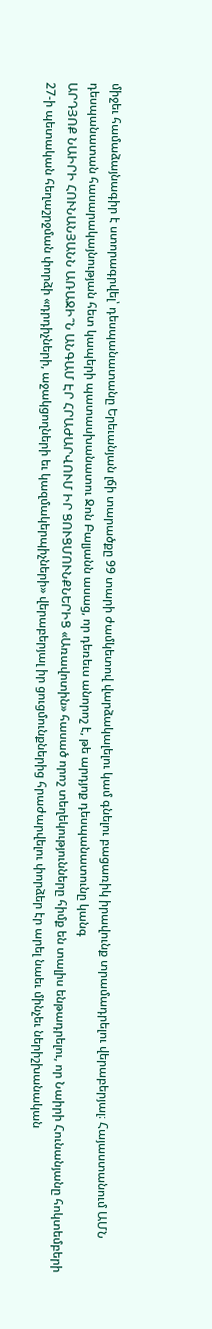միջեւ համաձայնագիր է ստորագրվել՝ դեսպանատանը Երեւանյան լճի տարածքը 99 տարի ժամկետով վարձակալելու կամ գնելու բացառիկ իրավունք տրամադրելու վերաբերյալ։ Հայաստանում ԱՄՆ դեսպանատան հասարակայնության հետ կապերի պատասխանատու Ջոն Բալյանն ասաց, որ դեռեւս անորոշ է, թե արդյոք դեսպանատունը կանգ
ԱՐԴՅՈՔ ՆԱԻՐԻ ՀՈՒՆԱՆՅԱՆՆ ԱՌԱՋԻ՞Ն ԱՆԳԱՄ ԷՐ ՀՐԱԺԱՐՎՈՒՄ ԻՐ ՑՈՒՑՄՈՒՆՔՆԵՐԻՑ «Առավոտին» հասած որոշ տեղեկությունները հիմք են տալիս ենթադրելու, որ Նաիրի Հունանյանը հոկտեմբերի 27-ի պետական հեղաշրջման փորձի «դրդիչների, աջակցողների եւ կազմակերպիչների» վերաբերյալ իր ցուցմունքներից հրաժարվելու փորձեր էր արել նաեւ մինչեւ ներիշխանական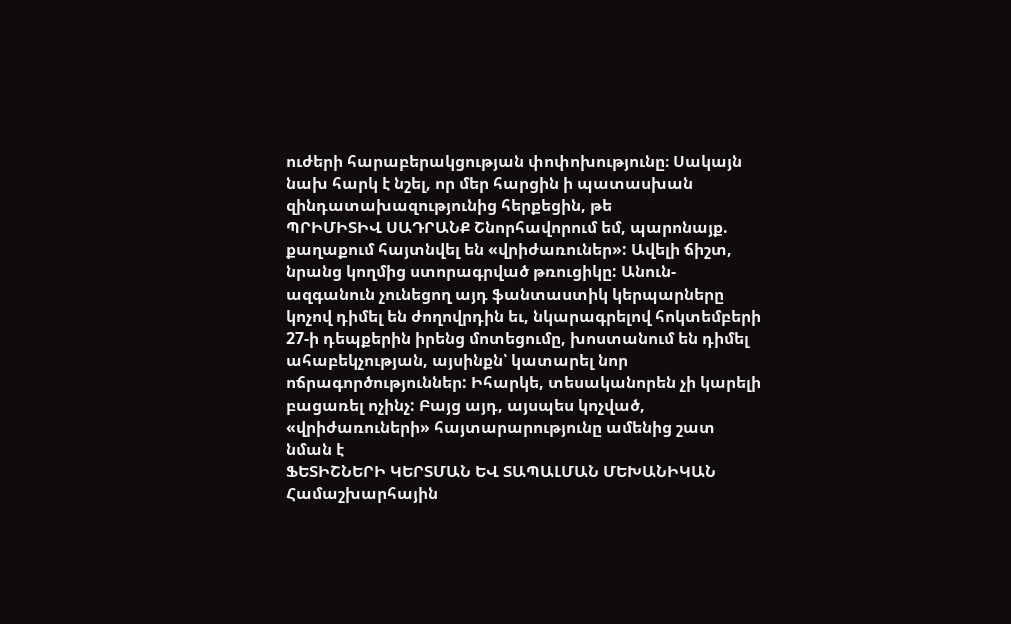ուժերի հարաբերակցության փոփոխությունը։ Սակայն նախ հարկ է նշել, որ մեր հարցին ի պատասխան զինդատախազությունից հերքեցին, թե
ՊՐԻՄԻՏԻՎ ՍԱԴՐԱՆՔ Շնորհավորում եմ, պարոնայք. քաղաքում հայտնվել են «վրիժառուներ»: Ավելի ճիշտ, նրանց կողմից ստորագրված թռուցիկը: Անուն-ազգանուն չունեցող այդ ֆանտաստիկ կերպարները կոչով դիմել են ժողովրդին եւ, նկարագրելով հոկտեմբերի 27-ի դեպքերին իրենց մոտեցումը, խոստանում են դիմել ահաբեկչության, այսինքն՝ կատարել նոր ոճրագործություններ: Իհարկե, տեսականորեն չի կարելի բացառել ոչինչ: Բայց այդ, այսպես կոչված, «վրիժառուների» հայտարարությունը ամենից շատ նման է
ՖԵՏԻՇՆԵՐԻ ԿԵՐՏՄԱՆ ԵՎ ՏԱՊԱԼՄԱՆ ՄԵԽԱՆԻԿԱՆ Համաշխարհային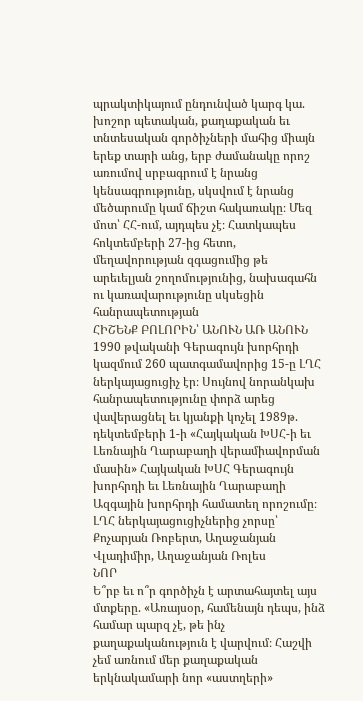պրակտիկայում ընդունված կարգ կա. խոշոր պետական, քաղաքական եւ տնտեսական գործիչների մահից միայն երեք տարի անց, երբ ժամանակը որոշ առումով սրբագրում է նրանց կենսագրությունը, սկսվում է նրանց մեծարումը կամ ճիշտ հակառակը։ Մեզ մոտ՝ ՀՀ-ում, այդպես չէ։ Հատկապես հոկտեմբերի 27-ից հետո, մեղավորության զգացումից թե արեւելյան շողոմությունից, նախագահն ու կառավարությունը սկսեցին հանրապետության
ՀԻՇԵՆՔ ԲՈԼՈՐԻՆ՝ ԱՆՈՒՆ ԱՌ ԱՆՈՒՆ 1990 թվականի Գերագույն խորհրդի կազմում 260 պատգամավորից 15-ը ԼՂՀ ներկայացուցիչ էր։ Սույնով նորանկախ հանրապետությունը փորձ արեց վավերացնել եւ կյանքի կոչել 1989թ. դեկտեմբերի 1-ի «Հայկական ԽՍՀ-ի եւ Լեռնային Ղարաբաղի վերամիավորման մասին» Հայկական ԽՍՀ Գերագույն խորհրդի եւ Լեռնային Ղարաբաղի Ազգային խորհրդի համատեղ որոշումը։ ԼՂՀ ներկայացուցիչներից չորսը՝ Քոչարյան Ռոբերտ, Աղաջանյան Վլադիմիր, Աղաջանյան Ռոլես
ՆՈՐ
Ե՞րբ եւ ո՞ր գործիչն է արտահայտել այս մտքերը. «Առայսօր, համենայն դեպս, ինձ համար պարզ չէ, թե ինչ քաղաքականություն է վարվում։ Հաշվի չեմ առնում մեր քաղաքական երկնակամարի նոր «աստղերի»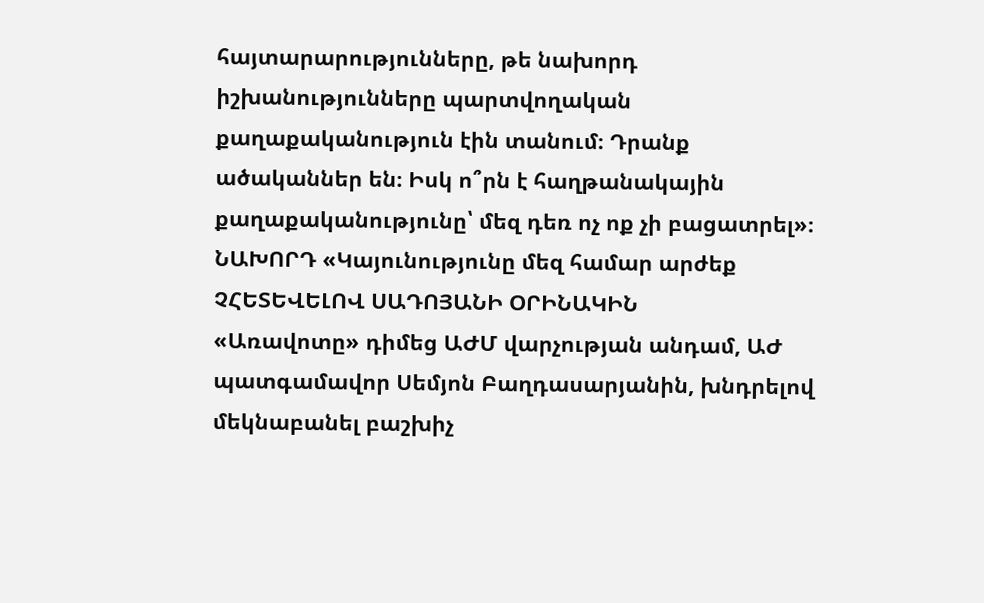հայտարարությունները, թե նախորդ իշխանությունները պարտվողական քաղաքականություն էին տանում։ Դրանք ածականներ են։ Իսկ ո՞րն է հաղթանակային քաղաքականությունը՝ մեզ դեռ ոչ ոք չի բացատրել»։ ՆԱԽՈՐԴ «Կայունությունը մեզ համար արժեք
ՉՀԵՏԵՎԵԼՈՎ ՍԱԴՈՅԱՆԻ ՕՐԻՆԱԿԻՆ
«Առավոտը» դիմեց ԱԺՄ վարչության անդամ, ԱԺ պատգամավոր Սեմյոն Բաղդասարյանին, խնդրելով մեկնաբանել բաշխիչ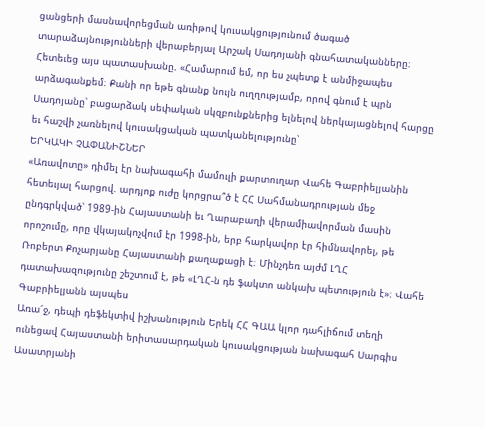ցանցերի մասնավորեցման առիթով կուսակցությունում ծագած տարաձայնությունների վերաբերյալ Արշակ Սադոյանի գնահատականները։ Հետեւեց այս պատասխանը. «Համարում եմ, որ ես չպետք է անմիջապես արձագանքեմ։ Քանի որ եթե գնանք նույն ուղղությամբ, որով գնում է պրն Սադոյանը՝ բացարձակ սեփական սկզբունքներից ելնելով ներկայացնելով հարցը եւ հաշվի չառնելով կուսակցական պատկանելությունը՝
ԵՐԿԱԿԻ ՉԱՓԱՆԻՇՆԵՐ
«Առավոտը» դիմել էր նախագահի մամուլի քարտուղար Վահե Գաբրիելյանին հետեւյալ հարցով. արդյոք ուժը կորցրա՞ծ է ՀՀ Սահմանադրության մեջ ընդգրկված՝ 1989-ին Հայաստանի եւ Ղարաբաղի վերամիավորման մասին որոշումը, որը վկայակոչվում էր 1998-ին, երբ հարկավոր էր հիմնավորել, թե Ռոբերտ Քոչարյանը Հայաստանի քաղաքացի է։ Մինչդեռ այժմ ԼՂՀ դատախազությունը շեշտում է, թե «ԼՂՀ-ն դե ֆակտո անկախ պետություն է»։ Վահե Գաբրիելյանն այսպես
Առա՜ջ, դեպի դեֆեկտիվ իշխանություն Երեկ ՀՀ ԳԱԱ կլոր դահլիճում տեղի ունեցավ Հայաստանի երիտասարդական կուսակցության նախագահ Սարգիս Ասատրյանի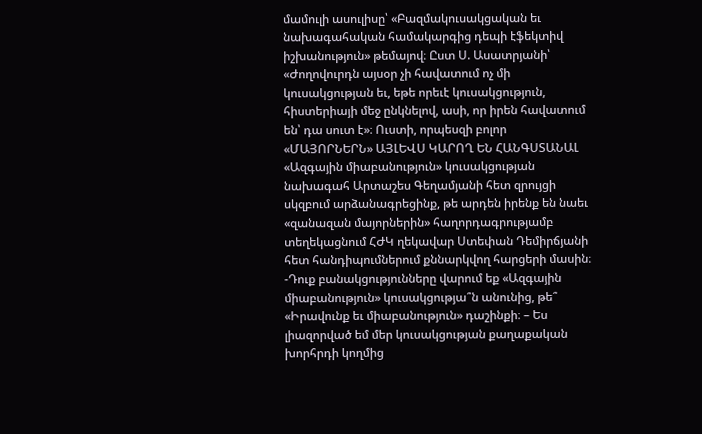մամուլի ասուլիսը՝ «Բազմակուսակցական եւ նախագահական համակարգից դեպի էֆեկտիվ իշխանություն» թեմայով։ Ըստ Ս. Ասատրյանի՝ «Ժողովուրդն այսօր չի հավատում ոչ մի կուսակցության եւ, եթե որեւէ կուսակցություն, հիստերիայի մեջ ընկնելով, ասի, որ իրեն հավատում են՝ դա սուտ է»։ Ուստի, որպեսզի բոլոր
«ՄԱՅՈՐՆԵՐՆ» ԱՅԼԵՎՍ ԿԱՐՈՂ ԵՆ ՀԱՆԳՍՏԱՆԱԼ «Ազգային միաբանություն» կուսակցության նախագահ Արտաշես Գեղամյանի հետ զրույցի սկզբում արձանագրեցինք, թե արդեն իրենք են նաեւ «զանազան մայորներին» հաղորդագրությամբ տեղեկացնում ՀԺԿ ղեկավար Ստեփան Դեմիրճյանի հետ հանդիպումներում քննարկվող հարցերի մասին։ -Դուք բանակցությունները վարում եք «Ազգային միաբանություն» կուսակցությա՞ն անունից, թե՞ «Իրավունք եւ միաբանություն» դաշինքի։ – Ես լիազորված եմ մեր կուսակցության քաղաքական խորհրդի կողմից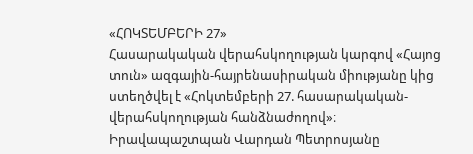«ՀՈԿՏԵՄԲԵՐԻ 27»
Հասարակական վերահսկողության կարգով «Հայոց տուն» ազգային-հայրենասիրական միությանը կից ստեղծվել է «Հոկտեմբերի 27. հասարակական-վերահսկողության հանձնաժողով»։ Իրավապաշտպան Վարդան Պետրոսյանը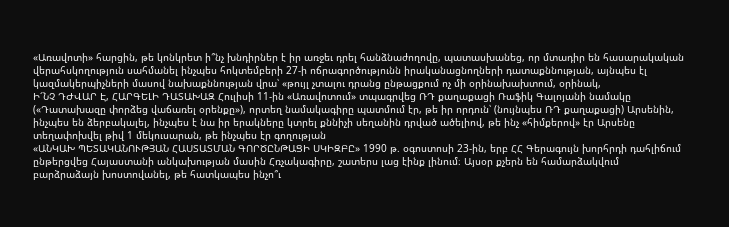«Առավոտի» հարցին, թե կոնկրետ ի՞նչ խնդիրներ է իր առջեւ դրել հանձնաժողովը, պատասխանեց, որ մտադիր են հասարակական վերահսկողություն սահմանել ինչպես հոկտեմբերի 27-ի ոճրագործությունն իրականացնողների դատաքննության, այնպես էլ կազմակերպիչների մասով նախաքննության վրա՝ «թույլ չտալու դրանց ընթացքում ոչ մի օրինախախտում, օրինակ,
Ի՜ՆՉ ԴԺՎԱՐ Է, ՀԱՐԳԵԼԻ ԴԱՏԱԽԱԶ Հուլիսի 11-ին «Առավոտում» տպագրվեց ՌԴ քաղաքացի Ռաֆիկ Գալոյանի նամակը («Դատախազը փորձեց վաճառել օրենքը»), որտեղ նամակագիրը պատմում էր, թե իր որդուն՝ (նույնպես ՌԴ քաղաքացի) Արսենին, ինչպես են ձերբակալել, ինչպես է նա իր երակները կտրել քննիչի սեղանին դրված ածելիով, թե ինչ «հիմքերով» էր Արսենը տեղափոխվել թիվ 1 մեկուսարան, թե ինչպես էր գողության
«ԱՆԿԱԽ ՊԵՏԱԿԱՆՈՒԹՅԱՆ ՀԱՍՏԱՏՄԱՆ ԳՈՐԾԸՆԹԱՑԻ ՍԿԻԶԲԸ» 1990 թ. օգոստոսի 23-ին, երբ ՀՀ Գերագույն խորհրդի դահլիճում ընթերցվեց Հայաստանի անկախության մասին Հռչակագիրը, շատերս լաց էինք լինում։ Այսօր քչերն են համարձակվում բարձրաձայն խոստովանել, թե հատկապես ինչո՞ւ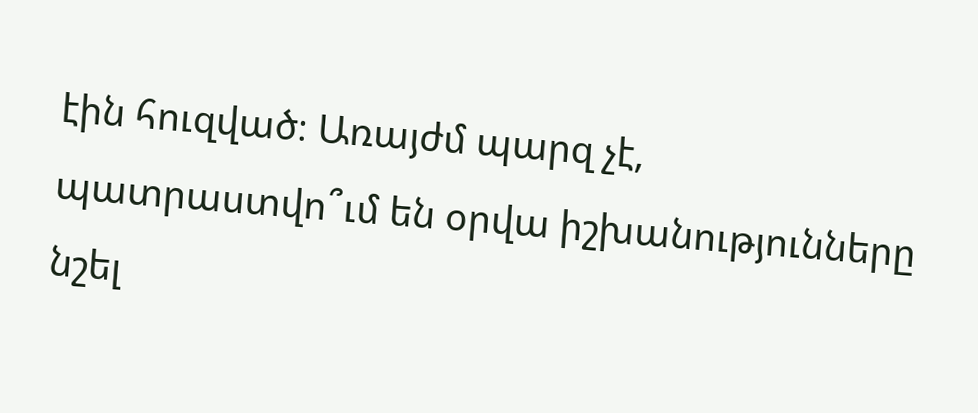էին հուզված։ Առայժմ պարզ չէ, պատրաստվո՞ւմ են օրվա իշխանությունները նշել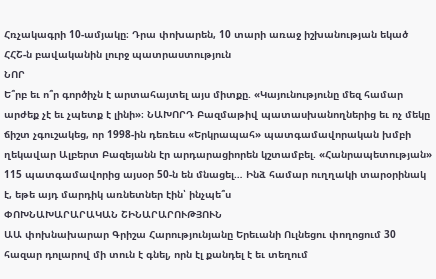Հռչակագրի 10-ամյակը։ Դրա փոխարեն, 10 տարի առաջ իշխանության եկած ՀՀՇ-ն բավականին լուրջ պատրաստություն
ՆՈՐ
Ե՞րբ եւ ո՞ր գործիչն է արտահայտել այս միտքը. «Կայունությունը մեզ համար արժեք չէ եւ չպետք է լինի»։ ՆԱԽՈՐԴ Բազմաթիվ պատասխանողներից եւ ոչ մեկը ճիշտ չգուշակեց, որ 1998-ին դեռեւս «Երկրապահ» պատգամավորական խմբի ղեկավար Ալբերտ Բազեյանն էր արդարացիորեն կշտամբել. «Հանրապետության» 115 պատգամավորից այսօր 50-ն են մնացել… Ինձ համար ուղղակի տարօրինակ է, եթե այդ մարդիկ առնետներ էին՝ ինչպե՞ս
ՓՈԽՆԱԽԱՐԱՐԱԿԱՆ ՇԻՆԱՐԱՐՈՒԹՅՈՒՆ
ԱԱ փոխնախարար Գրիշա Հարությունյանը Երեւանի Ուլնեցու փողոցում 30 հազար դոլարով մի տուն է գնել, որն էլ քանդել է եւ տեղում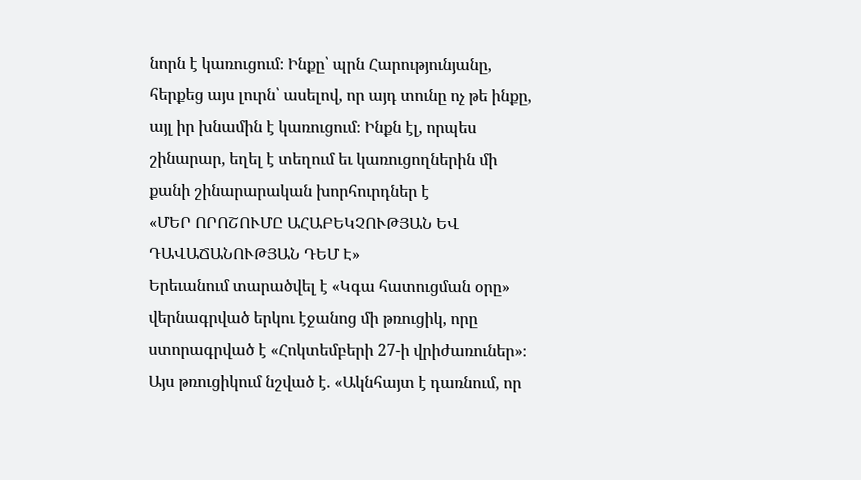նորն է կառուցում։ Ինքը՝ պրն Հարությունյանը, հերքեց այս լուրն՝ ասելով, որ այդ տունը ոչ թե ինքը, այլ իր խնամին է կառուցում։ Ինքն էլ, որպես շինարար, եղել է տեղում եւ կառուցողներին մի քանի շինարարական խորհուրդներ է
«ՄԵՐ ՈՐՈՇՈՒՄԸ ԱՀԱԲԵԿՉՈՒԹՅԱՆ ԵՎ ԴԱՎԱՃԱՆՈՒԹՅԱՆ ԴԵՄ Է»
Երեւանում տարածվել է «Կգա հատուցման օրը» վերնագրված երկու էջանոց մի թռուցիկ, որը ստորագրված է «Հոկտեմբերի 27-ի վրիժառուներ»։ Այս թռուցիկում նշված է. «Ակնհայտ է դառնում, որ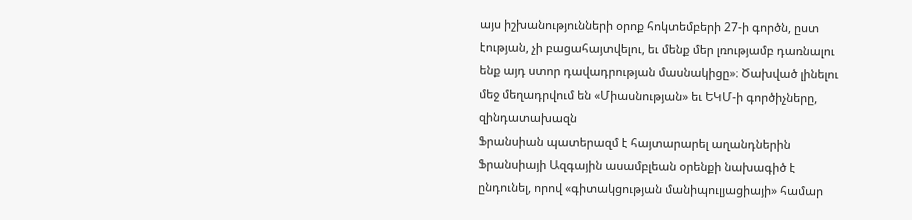այս իշխանությունների օրոք հոկտեմբերի 27-ի գործն, ըստ էության, չի բացահայտվելու, եւ մենք մեր լռությամբ դառնալու ենք այդ ստոր դավադրության մասնակիցը»։ Ծախված լինելու մեջ մեղադրվում են «Միասնության» եւ ԵԿՄ-ի գործիչները, զինդատախազն
Ֆրանսիան պատերազմ է հայտարարել աղանդներին Ֆրանսիայի Ազգային ասամբլեան օրենքի նախագիծ է ընդունել, որով «գիտակցության մանիպուլյացիայի» համար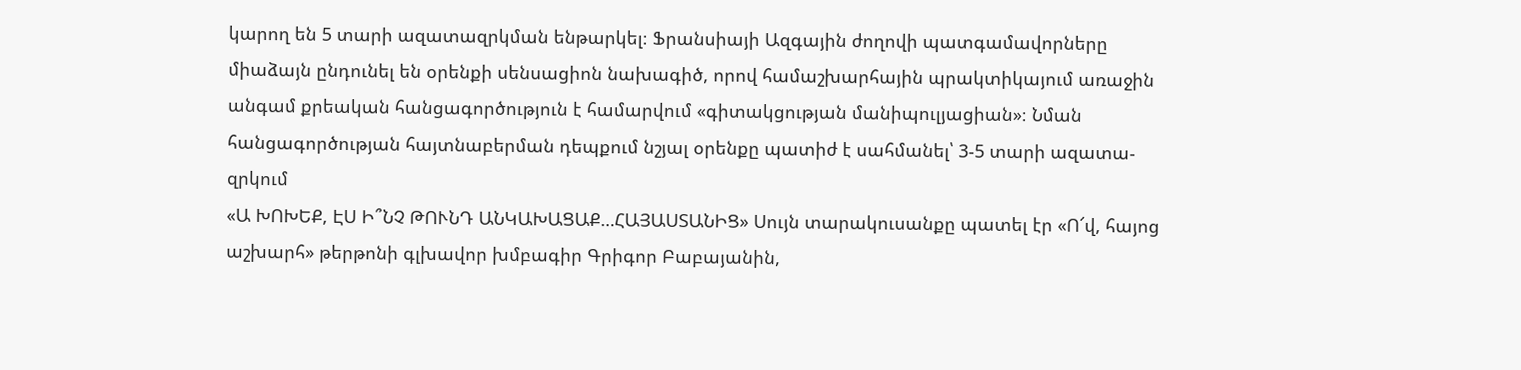կարող են 5 տարի ազատազրկման ենթարկել։ Ֆրանսիայի Ազգային ժողովի պատգամավորները միաձայն ընդունել են օրենքի սենսացիոն նախագիծ, որով համաշխարհային պրակտիկայում առաջին անգամ քրեական հանցագործություն է համարվում «գիտակցության մանիպուլյացիան»։ Նման հանցագործության հայտնաբերման դեպքում նշյալ օրենքը պատիժ է սահմանել՝ 3-5 տարի ազատա-զրկում
«Ա ԽՈԽԵՔ, ԷՍ Ի՞ՆՉ ԹՈՒՆԴ ԱՆԿԱԽԱՑԱՔ…ՀԱՅԱՍՏԱՆԻՑ» Սույն տարակուսանքը պատել էր «Ո՜վ, հայոց աշխարհ» թերթոնի գլխավոր խմբագիր Գրիգոր Բաբայանին,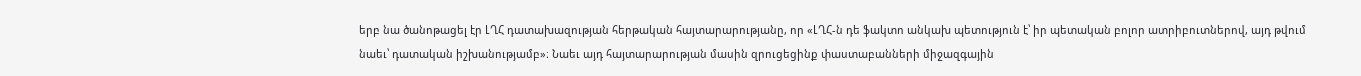երբ նա ծանոթացել էր ԼՂՀ դատախազության հերթական հայտարարությանը, որ «ԼՂՀ-ն դե ֆակտո անկախ պետություն է՝ իր պետական բոլոր ատրիբուտներով, այդ թվում նաեւ՝ դատական իշխանությամբ»։ Նաեւ այդ հայտարարության մասին զրուցեցինք փաստաբանների միջազգային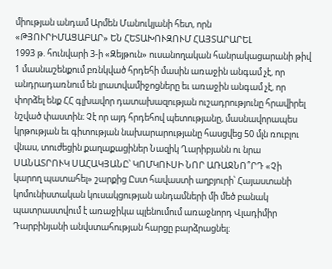միության անդամ Արմեն Մանուկյանի հետ, որն
«ԹՅՈՒՐԻՄԱՑԱԲԱՐ» ԵՆ ՀԵՏԱԽՈՒԶՈՒՄ ՀԱՅՏԱՐԱՐԵԼ
1993 թ. հունվարի 3-ի «Զեյթուն» ուսանողական հանրակացարանի թիվ 1 մասնաշենքում բռնկված հրդեհի մասին առաջին անգամ չէ, որ անդրադառնում են լրատվամիջոցները եւ առաջին անգամ չէ, որ փորձել ենք ՀՀ գլխավոր դատախազության ուշադրությունը հրավիրել նշված փաստին։ Չէ որ այդ հրդեհով պետությանը, մասնավորապես կրթության եւ գիտության նախարարությանը հասցվեց 50 մլն ռուբլու վնաս, տուժեցին քաղաքացիներ Նազիկ Ղարիբյանն ու նրա
ՍԱՆԱՏՐՈՒԿ ՍԱՀԱԿՅԱՆԸ՝ ԿՈՄԿՈՒՍԻ ՆՈՐ ԱՌԱՋՆՈ՞ՐԴ «Չի կարող պատահել» շարքից Ըստ հավաստի աղբյուրի՝ Հայաստանի կոմունիստական կուսակցության անդամների մի մեծ բանակ պատրաստվում է առաջիկա պլենումում առաջնորդ Վլադիմիր Դարբինյանի անվստահության հարցը բարձրացնել։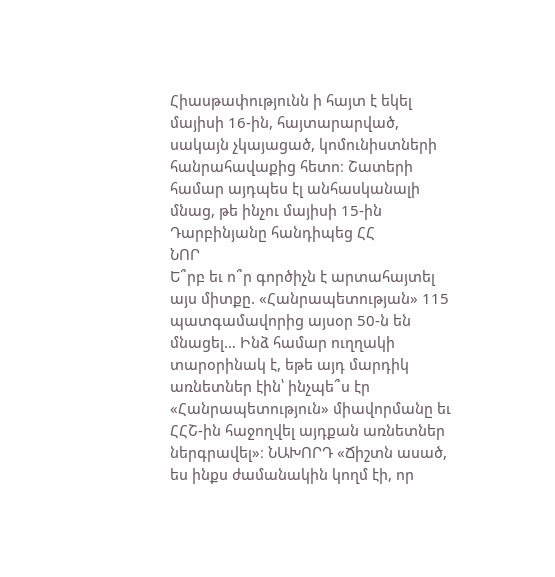Հիասթափությունն ի հայտ է եկել մայիսի 16-ին, հայտարարված, սակայն չկայացած, կոմունիստների հանրահավաքից հետո։ Շատերի համար այդպես էլ անհասկանալի մնաց, թե ինչու մայիսի 15-ին Դարբինյանը հանդիպեց ՀՀ
ՆՈՐ
Ե՞րբ եւ ո՞ր գործիչն է արտահայտել այս միտքը. «Հանրապետության» 115 պատգամավորից այսօր 50-ն են մնացել… Ինձ համար ուղղակի տարօրինակ է, եթե այդ մարդիկ առնետներ էին՝ ինչպե՞ս էր «Հանրապետություն» միավորմանը եւ ՀՀՇ-ին հաջողվել այդքան առնետներ ներգրավել»։ ՆԱԽՈՐԴ «Ճիշտն ասած, ես ինքս ժամանակին կողմ էի, որ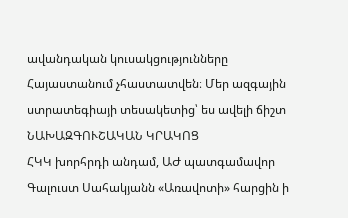ավանդական կուսակցությունները Հայաստանում չհաստատվեն։ Մեր ազգային ստրատեգիայի տեսակետից՝ ես ավելի ճիշտ
ՆԱԽԱԶԳՈՒՇԱԿԱՆ ԿՐԱԿՈՑ
ՀԿԿ խորհրդի անդամ, ԱԺ պատգամավոր Գալուստ Սահակյանն «Առավոտի» հարցին ի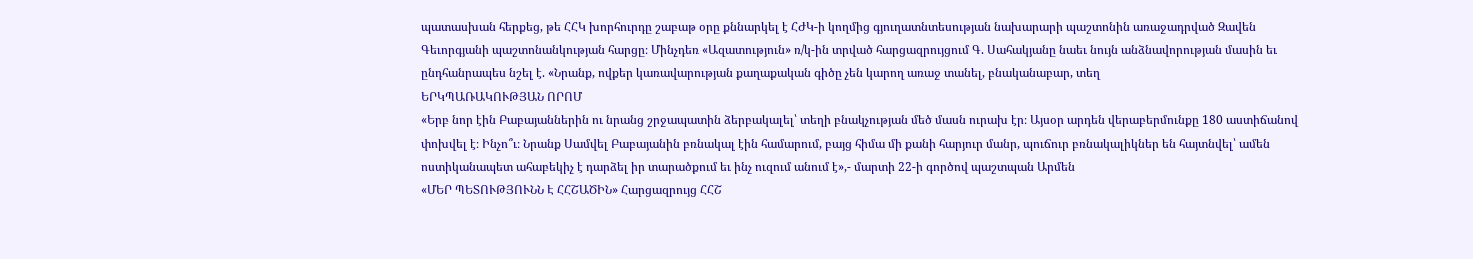պատասխան հերքեց, թե ՀՀԿ խորհուրդը շաբաթ օրը քննարկել է ՀԺԿ-ի կողմից գյուղատնտեսության նախարարի պաշտոնին առաջադրված Զավեն Գեւորգյանի պաշտոնանկության հարցը։ Մինչդեռ «Ազատություն» ռ/կ-ին տրված հարցազրույցում Գ. Սահակյանը նաեւ նույն անձնավորության մասին եւ ընդհանրապես նշել է. «Նրանք, ովքեր կառավարության քաղաքական գիծը չեն կարող առաջ տանել, բնականաբար, տեղ
ԵՐԿՊԱՌԱԿՈՒԹՅԱՆ ՈՐՈՄ
«Երբ նոր էին Բաբայաններին ու նրանց շրջապատին ձերբակալել՝ տեղի բնակչության մեծ մասն ուրախ էր։ Այսօր արդեն վերաբերմունքը 180 աստիճանով փոխվել է։ Ինչո՞ւ։ Նրանք Սամվել Բաբայանին բռնակալ էին համարում, բայց հիմա մի քանի հարյուր մանր, պուճուր բռնակալիկներ են հայտնվել՝ ամեն ոստիկանապետ ահաբեկիչ է դարձել իր տարածքում եւ ինչ ուզում անում է»,- մարտի 22-ի գործով պաշտպան Արմեն
«ՄԵՐ ՊԵՏՈՒԹՅՈՒՆՆ Է ՀՀՇԱԾԻՆ» Հարցազրույց ՀՀՇ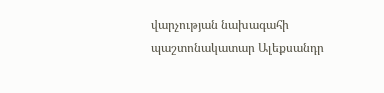վարչության նախագահի պաշտոնակատար Ալեքսանդր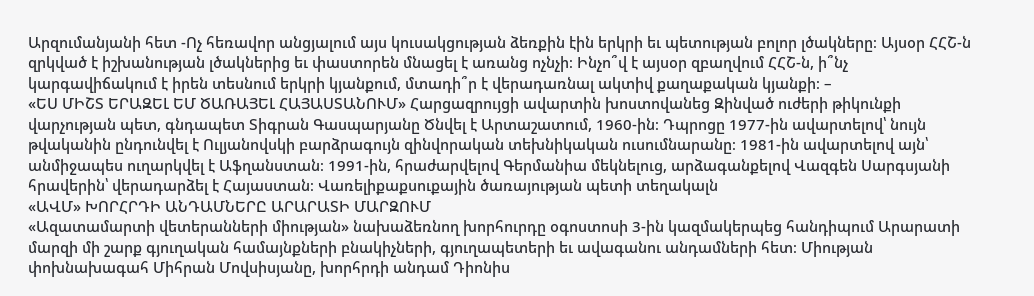Արզումանյանի հետ -Ոչ հեռավոր անցյալում այս կուսակցության ձեռքին էին երկրի եւ պետության բոլոր լծակները։ Այսօր ՀՀՇ-ն զրկված է իշխանության լծակներից եւ փաստորեն մնացել է առանց ոչնչի։ Ինչո՞վ է այսօր զբաղվում ՀՀՇ-ն, ի՞նչ կարգավիճակում է իրեն տեսնում երկրի կյանքում, մտադի՞ր է վերադառնալ ակտիվ քաղաքական կյանքի։ –
«ԵՍ ՄԻՇՏ ԵՐԱԶԵԼ ԵՄ ԾԱՌԱՅԵԼ ՀԱՅԱՍՏԱՆՈՒՄ» Հարցազրույցի ավարտին խոստովանեց Զինված ուժերի թիկունքի վարչության պետ, գնդապետ Տիգրան Գասպարյանը Ծնվել է Արտաշատում, 1960-ին։ Դպրոցը 1977-ին ավարտելով՝ նույն թվականին ընդունվել է Ուլյանովսկի բարձրագույն զինվորական տեխնիկական ուսումնարանը։ 1981-ին ավարտելով այն՝ անմիջապես ուղարկվել է Աֆղանստան։ 1991-ին, հրաժարվելով Գերմանիա մեկնելուց, արձագանքելով Վազգեն Սարգսյանի հրավերին՝ վերադարձել է Հայաստան։ Վառելիքաքսուքային ծառայության պետի տեղակալն
«ԱՎՄ» ԽՈՐՀՐԴԻ ԱՆԴԱՄՆԵՐԸ ԱՐԱՐԱՏԻ ՄԱՐԶՈՒՄ
«Ազատամարտի վետերանների միության» նախաձեռնող խորհուրդը օգոստոսի 3-ին կազմակերպեց հանդիպում Արարատի մարզի մի շարք գյուղական համայնքների բնակիչների, գյուղապետերի եւ ավագանու անդամների հետ։ Միության փոխնախագահ Միհրան Մովսիսյանը, խորհրդի անդամ Դիոնիս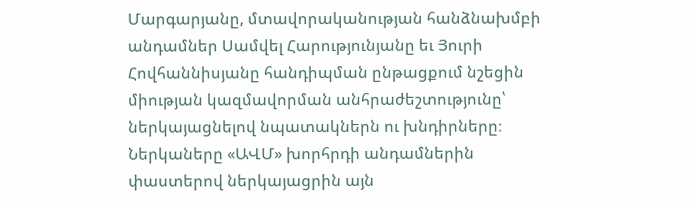Մարգարյանը, մտավորականության հանձնախմբի անդամներ Սամվել Հարությունյանը եւ Յուրի Հովհաննիսյանը հանդիպման ընթացքում նշեցին միության կազմավորման անհրաժեշտությունը՝ ներկայացնելով նպատակներն ու խնդիրները։ Ներկաները «ԱՎՄ» խորհրդի անդամներին փաստերով ներկայացրին այն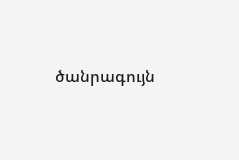ծանրագույն